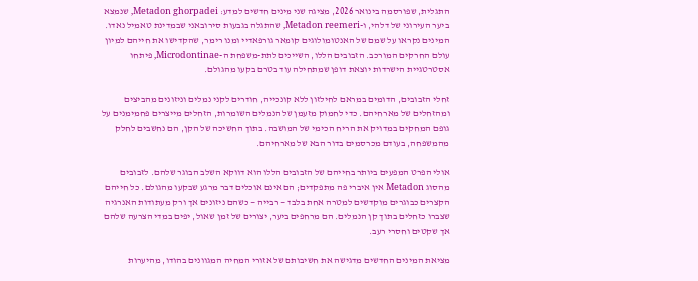התגלית, שפורסמה בינואר 2026, מציגה שני מינים חדשים למדע: Metadon ghorpadei, שנמצא ביער העירוני של דלהי, ו-Metadon reemeri, שהתגלה בגבעות סירובאני שבמדינת טאמיל נאדו. המינים נקראו על שמם של האנטומולוגים קומאר גורפאדיי ומנו רימר, שהקדישו את חייהם למיון עולם החרקים המורכב. הזבובים הללו, השייכים לתת-משפחת ה-Microdontinae, פיתחו אסטרטגיית הישרדות יוצאת דופן שמתחילה עוד בטרם בקעו מהגולם.

זחלי הזבובים, הדומים במראם לחילזון ללא קונכייה, חודרים לקני נמלים וניזונים מהביצים ומהזחלים של מארחיהם. כדי לחמוק מזעמן של הנמלים השומרות, הזחלים מייצרים פחמימנים על גופם המחקים במדויק את הריח הכימי של המושבה. בתוך החשיכה של הקן, הם נחשבים לחלק מהמשפחה, בעודם מכרסמים בדור הבא של מארחיהם.

אולי הפרט המפעים ביותר בחייהם של הזבובים הללו הוא דווקא השלב הבוגר שלהם. לזבובים מהסוג Metadon אין איברי פה מתפקדים; הם אינם אוכלים דבר מרגע שבקעו מהגולם. כל חייהם הקצרים כבוגרים מוקדשים למטרה אחת בלבד — רבייה — כשהם ניזונים אך ורק מעתודות האנרגיה שצברו כזחלים בתוך קן הנמלים. הם מרחפים ביער, יצורים של זמן שאול, יפים במדי הצרעה שלהם אך שקטים וחסרי רעב.

מציאת המינים החדשים מדגישה את חשיבותם של אזורי המחיה המגוונים בהודו, מהיערות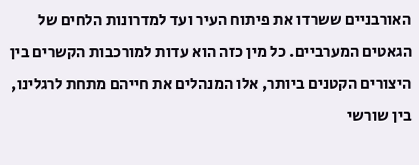האורבניים ששרדו את פיתוח העיר ועד למדרונות הלחים של הגאטים המערביים. כל מין כזה הוא עדות למורכבות הקשרים בין היצורים הקטנים ביותר, אלו המנהלים את חייהם מתחת לרגלינו, בין שורשי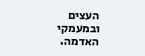העצים ובמעמקי האדמה.